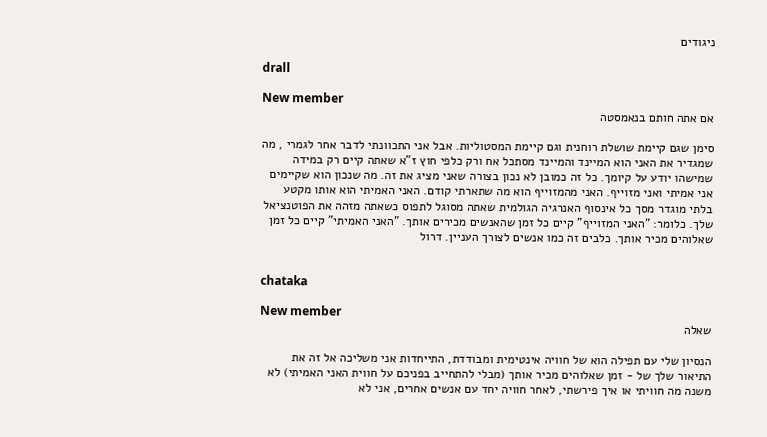ניגודים

drall

New member
אם אתה חותם בנאמסטה

סימן שגם קיימת שושלת רוחנית וגם קיימת המסטוליות. אבל אני התכוונתי לדבר אחר לגמרי , מה שמגדיר את האני הוא המיינד והמיינד מסתכל אח ורק כלפי חוץ ז"א שאתה קיים רק במידה שמישהו יודע על קיומך. כל זה כמובן לא נכון בצורה שאני מציג את זה. מה שנכון הוא שקיימים אני אמיתי ואני מזוייף. האני מהמזוייף הוא מה שתארתי קודם. האני האמיתי הוא אותו מקטע בלתי מוגדר מסך כל אינסוף האנרגיה הגולמית שאתה מסוגל לתפוס כשאתה מזהה את הפוטנציאל שלך. כלומר: "האני המזוייף" קיים כל זמן שהאנשים מכירים אותך. "האני האמיתי" קיים כל זמן שאלוהים מכיר אותך. כלבים זה כמו אנשים לצורך העניין. דרול


chataka

New member
שאלה

הנסיון שלי עם תפילה הוא של חוויה אינטימית ומבודדת, התייחדות אני משליכה אל זה את התיאור שלך של - זמן שאלוהים מכיר אותך (מבלי להתחייב בפניכם על חווית האני האמיתי) לא משנה מה חוויתי או איך פירשתי, לאחר חוויה יחד עם אנשים אחרים, אני לא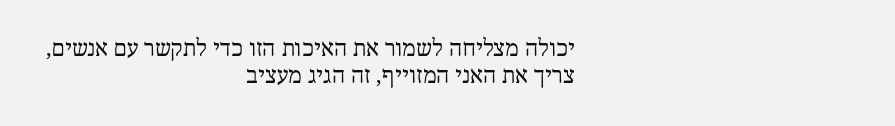יכולה מצליחה לשמור את האיכות הזו כדי לתקשר עם אנשים, צריך את האני המזוייף, זה הגיג מעציב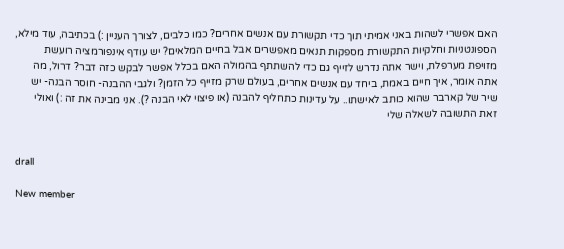האם אפשרי לשהות באני אמיתי תוך כדי תקשורת עם אנשים אחרים? כמו כלבים, לצורך העניין :) בכתיבה, עוד מילא, הספונטניות וחלקיות התקשורת מספקות תנאים מאפשרים אבל בחיים המלאים? יש עודף אינפורמציה רועשת מזויפת מערפלת, וישר אתה נדרש לזייף גם כדי להשתתף בהמולה האם בכלל אפשר לבקש כזה דבר? דרול, מה אתה אומר, איך חיים באמת, ביחד עם אנשים אחרים, בעולם שרק מזייף כל הזמן? ולגבי ההבנה- חוסר הבנה- יש שיר של קארבר שהוא כותב לאישתו.. על עדינות כתחליף להבנה (או פיצוי לאי הבנה ?). אני מבינה את זה :) ואולי זאת התשובה לשאלה שלי


drall

New member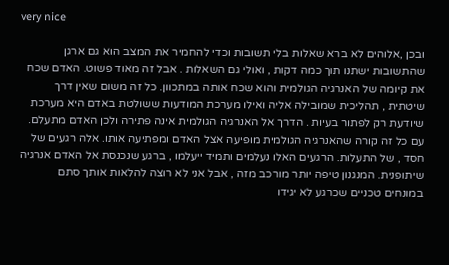very nice

ובכן ,אלוהים לא ברא שאלות בלי תשובות וכדי להחמיר את המצב הוא גם ארגן שהתשובות ישתנו תוך כמה דקות , ואולי גם השאלות . אבל זה מאוד פשוט. האדם שכח את קיומה של האנרגיה הגולמית והוא שכח אותה במתכוון. כל זה משום שאין דרך שיטתית , תהליכית שמובילה אליה ואילו מערכת המודעות ששולטת באדם היא מערכת שיודעת רק לפתור בעיות . הדרך אל האנרגיה הגולמית אינה פתירה ולכן האדם מתעלם. עם כל זה קורה שהאנרגיה הגולמית מופיעה אצל האדם ומפתיעה אותו. אלה רגעים של חסד , של התעלות. הרגעים האלו נעלמים ותמיד ייעלמו , ברגע שנכנסת אל האדם אנרגיה שיתופנית. המנגנון טיפה יותר מורכב מזה , אבל אני לא רוצה להלאות אותך סתם במונחים טכניים שכרגע לא יגידו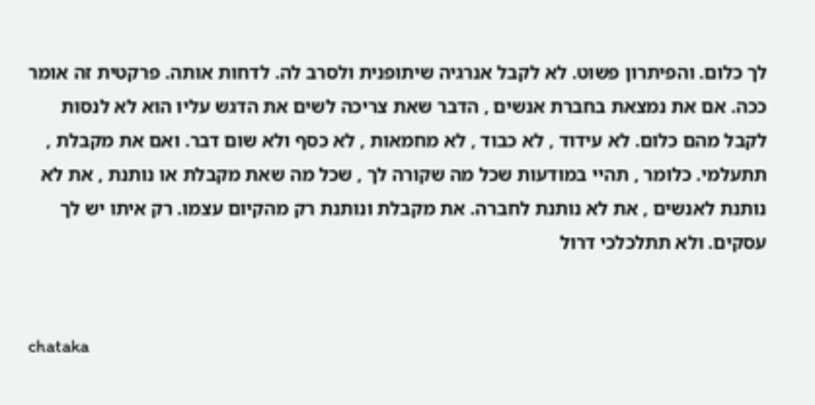לך כלום. והפיתרון פשוט. לא לקבל אנרגיה שיתופנית ולסרב לה. לדחות אותה. פרקטית זה אומר ככה. אם את נמצאת בחברת אנשים , הדבר שאת צריכה לשים את הדגש עליו הוא לא לנסות לקבל מהם כלום. לא עידוד , לא כבוד , לא מחמאות , לא כסף ולא שום דבר. ואם את מקבלת , תתעלמי. כלומר , תהיי במודעות שכל מה שקורה לך , שכל מה שאת מקבלת או נותנת , את לא נותנת לאנשים , את לא נותנת לחברה. את מקבלת ונותנת רק מהקיום עצמו. רק איתו יש לך עסקים. ולא תתלכלכי דרול


chataka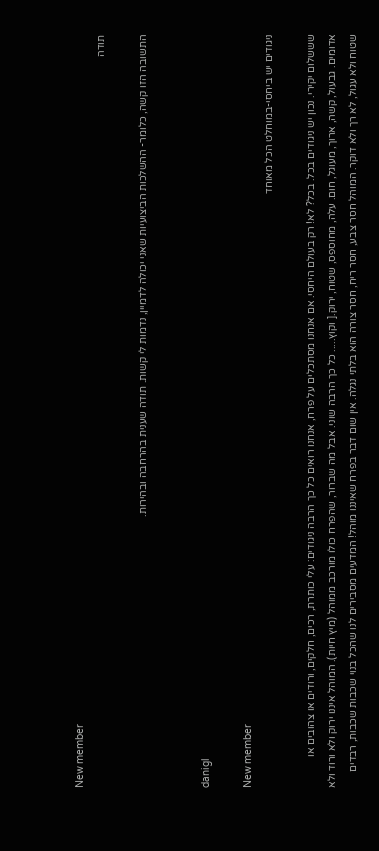New member
תודה

התשובה הזו קשה, כלומר- ההשלכות הביצועיות שאני יכולה לדמיין, נדמות לי קשות. תודה שענית בהרחבה ובהירות.


danigl

New member
ניגודים יש ביחסי-במוחלט הכל מאוחד

שששלום יקירי. נכון יש ניגודים בכל. בכל? לא! רק בעולם היחסי. אם אנחנו מסתכלים על פרח, אנחנו רואים כל כך הרבה ניגודים: עלי כותרת, רכים, חלקים, ורודים או צהובים או אדומים. גבעול, קשה, ארוך, מעוגל, חום. עלה, מחוספס, שטוח, ירוק.[ וקוץ..... כל כך הרבה שוני. אבל מה שברור, שהפרח כולו מורכב ממוהל (מיץ חיות). המוהל איננו ירוק ולא ורוד ולא שטוח ולא עגול, לא רך ולא דוקר. המוהל חסר צבע, חסר ריח, חסר צורה הוא בלתי נגלה. אין שום דבר בפרח שאיננו מוהל! המדעים מסבירים לנו שהכל בנוי שכבות שכבות, רבדים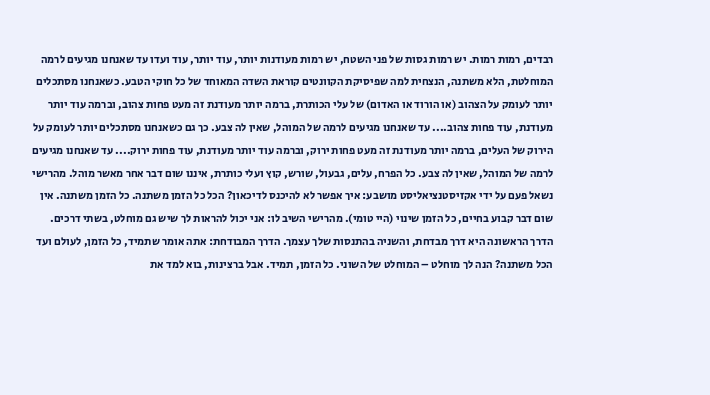רבדים, רמות רמות. יש רמות גסות של פני השטח, יש רמות מעודנות יותר, עוד יותר, עוד ועדו עד שאנחנו מגיעים לרמה המוחלטת, הלא משתנה, הנצחית למה שפיסיקת הקוונטים קוראת השדה המאוחד של כל חוקי הטבע. כשאנחנו מסתכלים יותר לעומק על הצהוב (או הורוד או האדום) של עלי הכותרת, ברמה יותר מעודנת זה מעט פחות צהוב, וברמה עוד יותר מעודנת, עוד פחות צהוב.... עד שאנחנו מגיעים לרמה של המוהל, שאין לה צבע. כך גם כשאנחנו מסתכלים יותר לעומק על הירוק של העלים, ברמה יותר מעודנת זה מעט פחות ירוק, וברמה עוד יותר מעודנת, עוד פחות ירוק.... עד שאנחנו מגיעים לרמה של המוהל, שאין לה צבע. כל הפרח, עלים, גבעול, שורש, קוץ ועלי כותרת, איננו שום דבר אחר מאשר מוהל. מהרישי נשאל פעם על ידי אקזיסטנציאליסט מושבע: איך אפשר לא להיכנס לדיכאון? הכל כל הזמן משתנה. כל הזמן משתנה. אין שום דבר קבוע בחיים, כל הזמן שינוי (היי טומי). מהרישי השיב לו: אני יכול להראות לך שיש גם מוחלט, בשתי דרכים. הדרך הראשונה היא דרך מבדחת, והשניה בהתנסות שלך עצמך. הדרך המבודחת: אתה אומר שתמיד, כל הזמן, לעולם ועד הכל משתנה? הנה לך מוחלט – המוחלט של השוני. כל הזמן, תמיד. אבל ברצינות, בוא למד את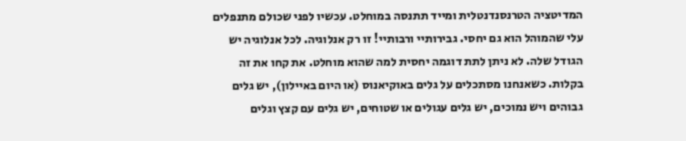המדיטציה הטרנסנדנטלית ומייד תתנסה במוחלט. עכשיו לפני שכולם מתנפלים עלי שהמוהל הוא גם יחסי. גבירותיי ורבותיי! זו רק אנלוגיה. לכל אנלוגיה יש הגודל שלה. לא ניתן לתת דוגמה יחסית למה שהוא מוחלט. את קחו את זה בקלות. כשאנחנו מסתכלים על גלים באוקיאנוס (או היום באיילון), יש גלים גבוהים ויש נמוכים, יש גלים עגולים או שטוחים, יש גלים עם קצץ וגלים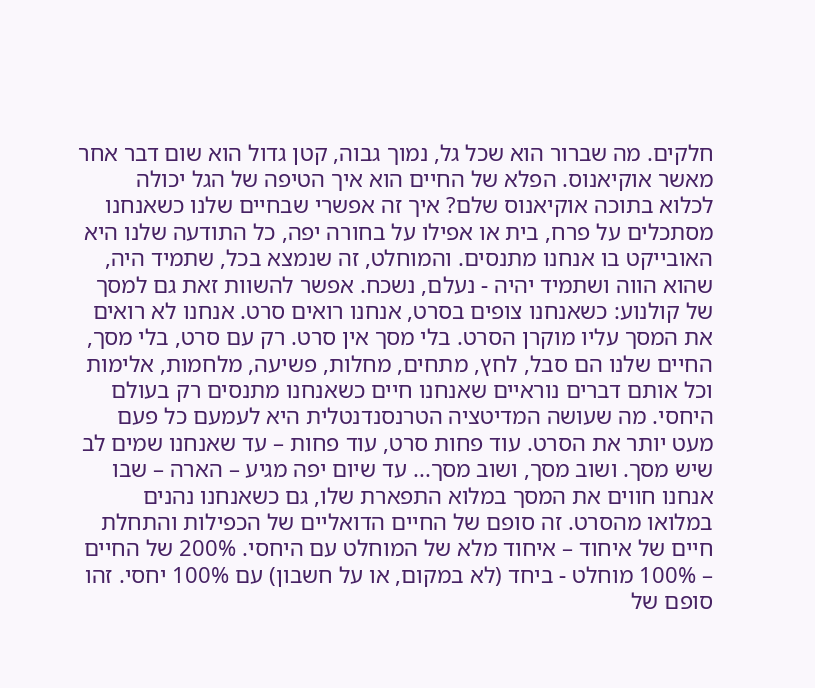חלקים. מה שברור הוא שכל גל, נמוך גבוה, קטן גדול הוא שום דבר אחר מאשר אוקיאנוס. הפלא של החיים הוא איך הטיפה של הגל יכולה לכלוא בתוכה אוקיאנוס שלם? איך זה אפשרי שבחיים שלנו כשאנחנו מסתכלים על פרח, בית או אפילו על בחורה יפה, כל התודעה שלנו היא האובייקט בו אנחנו מתנסים. והמוחלט, זה שנמצא בכל, שתמיד היה, שהוא הווה ושתמיד יהיה - נעלם, נשכח. אפשר להשוות זאת גם למסך של קולנוע: כשאנחנו צופים בסרט, אנחנו רואים סרט. אנחנו לא רואים את המסך עליו מוקרן הסרט. בלי מסך אין סרט. רק עם סרט, בלי מסך, החיים שלנו הם סבל, לחץ, מתחים, מחלות, פשיעה, מלחמות, אלימות וכל אותם דברים נוראיים שאנחנו חיים כשאנחנו מתנסים רק בעולם היחסי. מה שעושה המדיטציה הטרנסנדנטלית היא לעמעם כל פעם מעט יותר את הסרט. עוד פחות סרט, עוד פחות – עד שאנחנו שמים לב שיש מסך. ושוב מסך, ושוב מסך... עד שיום יפה מגיע – הארה – שבו אנחנו חווים את המסך במלוא התפארת שלו, גם כשאנחנו נהנים במלואו מהסרט. זה סופם של החיים הדואליים של הכפילות והתחלת חיים של איחוד – איחוד מלא של המוחלט עם היחסי. 200% של החיים – 100% מוחלט - ביחד (לא במקום, או על חשבון) עם 100% יחסי. זהו סופם של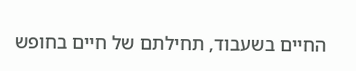החיים בשעבוד, תחילתם של חיים בחופש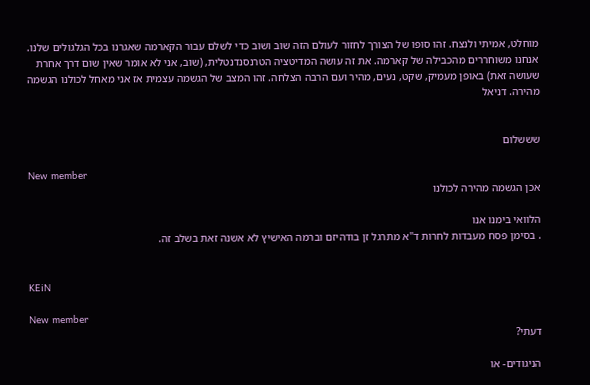מוחלט, אמיתי ולנצח. זהו סופו של הצורך לחזור לעולם הזה שוב ושוב כדי לשלם עבור הקארמה שאגרנו בכל הגלגולים שלנו. אנחנו משוחררים מהכבילה של קארמה. את זה עושה המדיטציה הטרנסנדנטלית, (שוב, אני לא אומר שאין שום דרך אחרת שעושה זאת) באופן מעמיק, שקט, נעים, מהיר ועם הרבה הצלחה. זהו המצב של הגשמה עצמית אז אני מאחל לכולנו הגשמה מהירה. דניאל


שששלום

New member
אכן הגשמה מהירה לכולנו

הלוואי בימנו אנו
. בסימן פסח מעבדות לחרות ד"א מתרגל זן בודהיזם וברמה האישיץ לא אשנה זאת בשלב זה.


KEiN

New member
דעתי?

הניגודים- או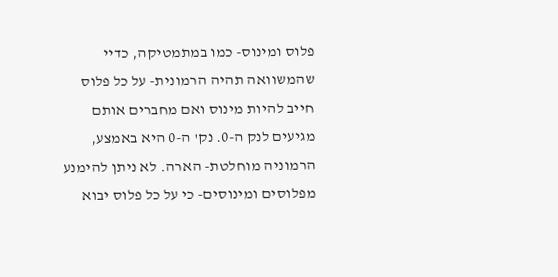פלוס ומינוס- כמו במתמטיקה, כדיי שהמשוואה תהיה הרמונית- על כל פלוס חייב להיות מינוס ואם מחברים אותם מגיעים לנק ה-0. נק' ה-0 היא באמצע, הרמוניה מוחלטת- הארה. לא ניתן להימנע מפלוסים ומינוסים- כי על כל פלוס יבוא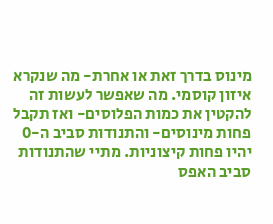מינוס בדרך זאת או אחרת- מה שנקרא איזון קוסמי. מה שאפשר לעשות זה להקטין את כמות הפלוסים- ואז תקבל פחות מינוסים- והתנודות סביב ה-0 יהיו פחות קיצוניות. מתיי שהתנודות סביב האפס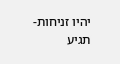יהיו זניחות- תגיע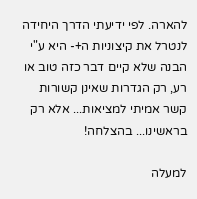להארה. לפי ידיעתי הדרך היחידה לנטרל את קיצוניות ה+- היא ע"י הבנה שלא קיים דבר כזה טוב או רע, רק הגדרות שאינן קשורות קשר אמיתי למציאות... אלא רק בראשינו... בהצלחה!

למעלה